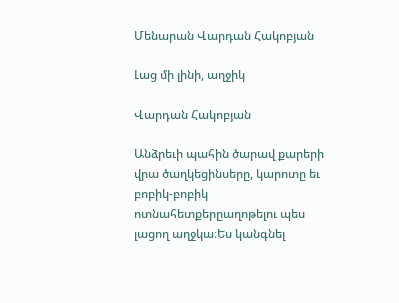Մենարան Վարդան Հակոբյան

Լաց մի լինի, աղջիկ

Վարդան Հակոբյան

Անձրեւի պահին ծարավ քարերի վրա ծաղկեցինսերը, կարոտը եւ բոբիկ-բոբիկ ոտնահետքերըաղոթելու պես լացող աղջկա։Ես կանգնել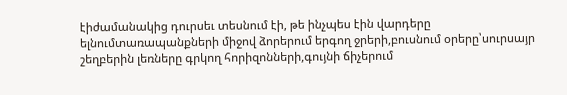էիժամանակից դուրսեւ տեսնում էի, թե ինչպես էին վարդերը ելնումտառապանքների միջով ձորերում երգող ջրերի,բուսնում օրերը՝սուրսայր շեղբերին լեռները գրկող հորիզոնների,գույնի ճիչերում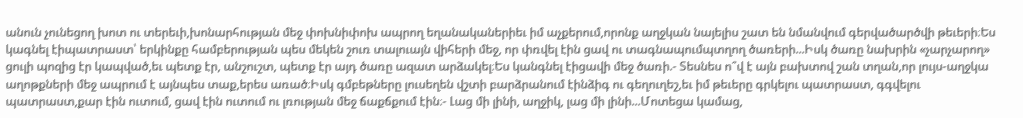անուն չունեցող խոտ ու տերեւի,խոնարհության մեջ փոխնիփոխ ապրող եղանականերիեւ իմ աչքերում,որոնք աղջկան նայելիս շատ են նմանվում գերվածարծվի թեւերի։Ես կագնել էիպատրաստ՝ երկինքը համբերության պես մեկեն շուռ տալուայն վիհերի մեջ, որ փռվել էին ցավ ու տագնապումպտղող ծառերի...Իսկ ծառը նախրին «չարչարող» ցուլի պոզից էր կապված,եւ պետք էր, անշուշտ, պետք էր այդ ծառը ազատ արձակել։Ես կանգնել էիցավի մեջ ծառի.- Տեսնես ո՞վ է այն բախտով շան տղան,որ լույս-աղջկա աղոթքների մեջ ապրում է այնպես տաք,երես առած։Իսկ գմբեթները լուսեղեն վշտի բարձրանում էինձիգ ու գեղուղեշ,եւ իմ թեւերը գրկելու պատրաստ, գգվելու պատրաստ,քար էին ուտում, ցավ էին ուտում ու լռության մեջ ճաքճքում էին։- Լաց մի լինի, աղջիկ, լաց մի լինի...Մոտեցա կամաց,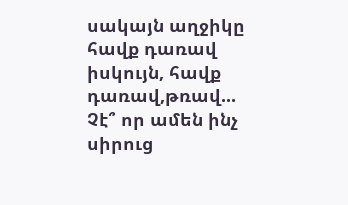սակայն աղջիկը հավք դառավ իսկույն, հավք դառավ,թռավ... Չէ՞ որ ամեն ինչ սիրուց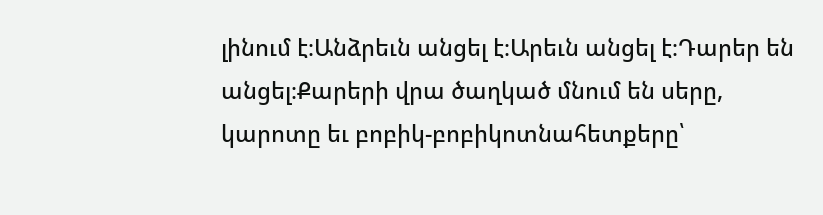լինում է։Անձրեւն անցել է։Արեւն անցել է։Դարեր են անցել։Քարերի վրա ծաղկած մնում են սերը, կարոտը եւ բոբիկ-բոբիկոտնահետքերը՝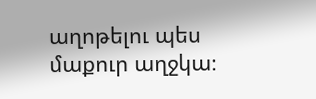աղոթելու պես մաքուր աղջկա։